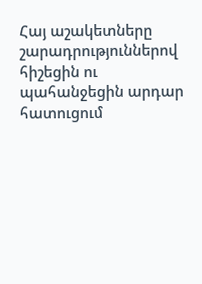Հայ աշակետները շարադրություններով հիշեցին ու պահանջեցին արդար հատուցում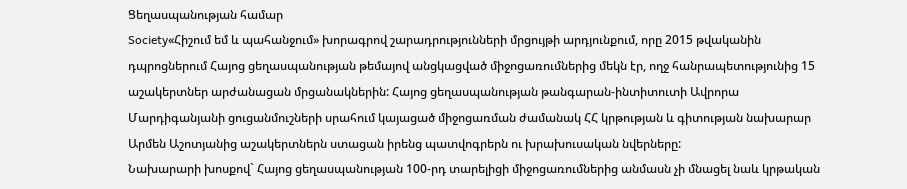Ցեղասպանության համար
Society«Հիշում եմ և պահանջում» խորագրով շարադրությունների մրցույթի արդյունքում, որը 2015 թվականին դպրոցներում Հայոց ցեղասպանության թեմայով անցկացված միջոցառումներից մեկն էր, ողջ հանրապետությունից 15 աշակերտներ արժանացան մրցանակներին: Հայոց ցեղասպանության թանգարան-ինտիտուտի Ավրորա Մարդիգանյանի ցուցանմուշների սրահում կայացած միջոցառման ժամանակ ՀՀ կրթության և գիտության նախարար Արմեն Աշոտյանից աշակերտներն ստացան իրենց պատվոգրերն ու խրախուսական նվերները:
Նախարարի խոսքով` Հայոց ցեղասպանության 100-րդ տարելիցի միջոցառումներից անմասն չի մնացել նաև կրթական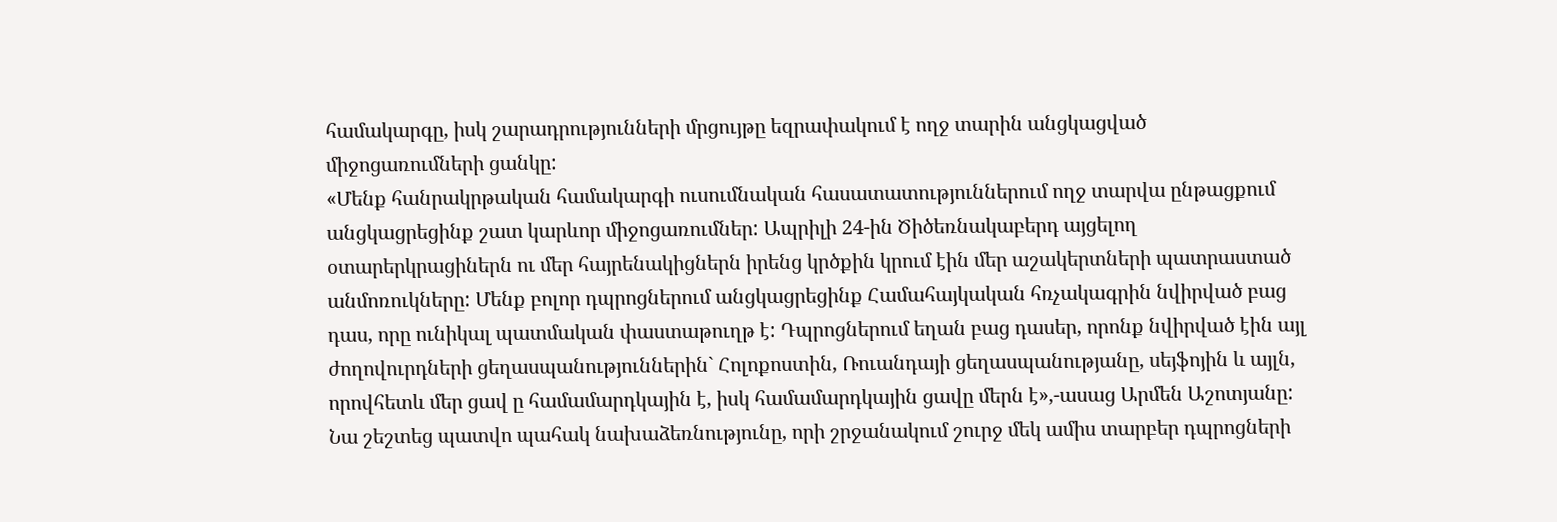համակարգը, իսկ շարադրությունների մրցույթը եզրափակում է ողջ տարին անցկացված միջոցառումների ցանկը:
«Մենք հանրակրթական համակարգի ուսումնական հասատատություններում ողջ տարվա ընթացքում անցկացրեցինք շատ կարևոր միջոցառումներ: Ապրիլի 24-ին Ծիծեռնակաբերդ այցելող օտարերկրացիներն ու մեր հայրենակիցներն իրենց կրծքին կրում էին մեր աշակերտների պատրաստած անմոռուկները: Մենք բոլոր դպրոցներում անցկացրեցինք Համահայկական հռչակագրին նվիրված բաց դաս, որը ունիկալ պատմական փաստաթուղթ է: Դպրոցներում եղան բաց դասեր, որոնք նվիրված էին այլ ժողովուրդների ցեղասպանություններին` Հոլոքոստին, Ռուանդայի ցեղասպանությանը, սեյֆոյին և այլն, որովհետև մեր ցավ ը համամարդկային է, իսկ համամարդկային ցավը մերն է»,-ասաց Արմեն Աշոտյանը:
Նա շեշտեց պատվո պահակ նախաձեռնությունը, որի շրջանակում շուրջ մեկ ամիս տարբեր դպրոցների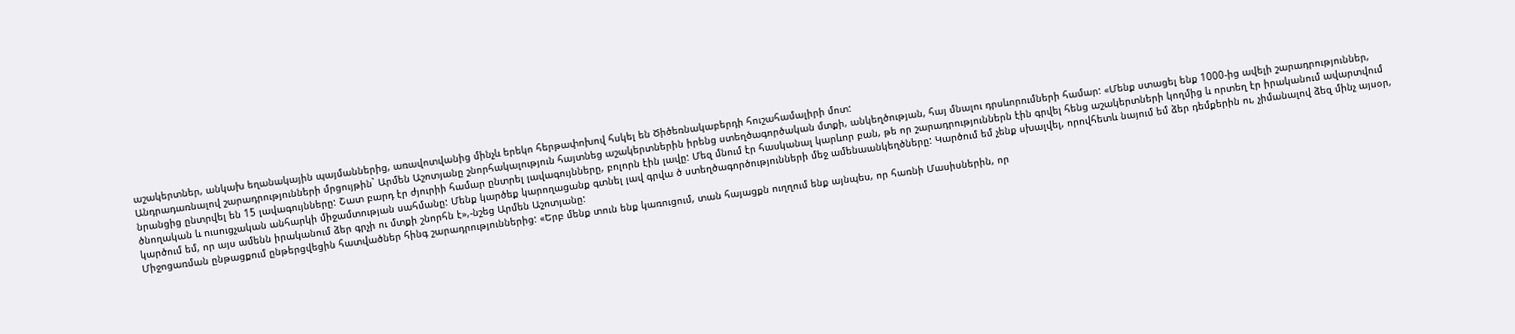աշակերտներ, անկախ եղանակային պայմաններից, առավոտվանից մինչև երեկո հերթափոխով հսկել են Ծիծեռնակաբերդի հուշահամալիրի մոտ:
Անդրադառնալով շարադրությունների մրցույթին` Արմեն Աշոտյանը շնորհակալություն հայտնեց աշակերտներին իրենց ստեղծագործական մտքի, անկեղծության, հայ մնալու դրսևորումների համար: «Մենք ստացել ենք 1000-ից ավելի շարադրություններ, նրանցից ընտրվել են 15 լավագույնները: Շատ բարդ էր ժյուրիի համար ընտրել լավագույնները, բոլորն էին լավը: Մեզ մնում էր հասկանալ կարևոր բան, թե որ շարադրություններն էին գրվել հենց աշակերտների կողմից և որտեղ էր իրականում ավարտվում ծնողական և ուսուցչական անհարկի միջամտության սահմանը: Մենք կարծեք կարողացանք գտնել լավ գրվա ծ ստեղծագործությունների մեջ ամենաանկեղծները: Կարծում եմ չենք սխալվել, որովհետև նայում եմ ձեր դեմքերին ու, չիմանալով ձեզ մինչ այսօր, կարծում եմ, որ այս ամենն իրականում ձեր գրչի ու մտքի շնորհն է»,-նշեց Արմեն Աշոտյանը:
Միջոցառման ընթացքում ընթերցվեցին հատվածներ հինգ շարադրություններից: «Երբ մենք տուն ենք կառուցում, տան հայացքն ուղղում ենք այնպես, որ հառնի Մասիսներին, որ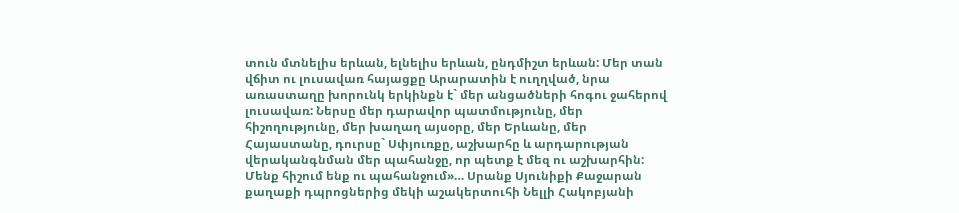տուն մտնելիս երևան, ելնելիս երևան, ընդմիշտ երևան: Մեր տան վճիտ ու լուսավառ հայացքը Արարատին է ուղղված, նրա առաստաղը խորունկ երկինքն է` մեր անցածների հոգու ջահերով լուսավառ: Ներսը մեր դարավոր պատմությունը, մեր հիշողությունը, մեր խաղաղ այսօրը, մեր Երևանը, մեր Հայաստանը, դուրսը` Սփյուռքը, աշխարհը և արդարության վերականգնման մեր պահանջը, որ պետք է մեզ ու աշխարհին: Մենք հիշում ենք ու պահանջում»… Սրանք Սյունիքի Քաջարան քաղաքի դպրոցներից մեկի աշակերտուհի Նելլի Հակոբյանի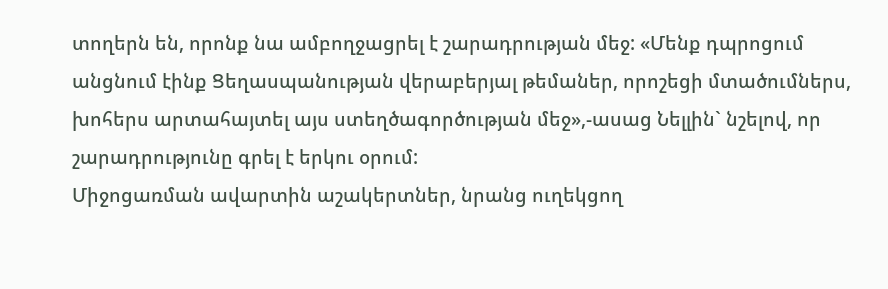տողերն են, որոնք նա ամբողջացրել է շարադրության մեջ: «Մենք դպրոցում անցնում էինք Ցեղասպանության վերաբերյալ թեմաներ, որոշեցի մտածումներս, խոհերս արտահայտել այս ստեղծագործության մեջ»,-ասաց Նելլին` նշելով, որ շարադրությունը գրել է երկու օրում:
Միջոցառման ավարտին աշակերտներ, նրանց ուղեկցող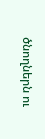ծնողներն ու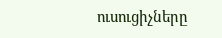ուսուցիչները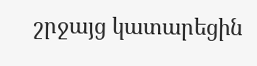շրջայց կատարեցին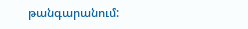թանգարանում: